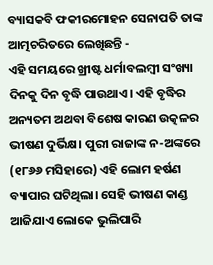ବ୍ୟାସକବି ଫକୀରମୋହନ ସେନାପତି ତାଙ୍କ ଆତ୍ମଚରିତରେ ଲେଖିଛନ୍ତି -
ଏହି ସମୟରେ ଖ୍ରୀଷ୍ଟ ଧର୍ମାବଲମ୍ବୀ ସଂଖ୍ୟା ଦିନକୁ ଦିନ ବୃଦ୍ଧି ପାଉଥାଏ। ଏହି ବୃଦ୍ଧିର ଅନ୍ୟତମ ଅଥବା ବିଶେଷ କାରଣ ଉତ୍କଳର ଭୀଷଣ ଦୁର୍ଭିକ୍ଷ। ପୁରୀ ରାଜାଙ୍କ ନ-ଅଙ୍କରେ (୧୮୬୬ ମସିହାରେ) ଏହି ଲୋମ ହର୍ଷଣ ବ୍ୟାପାର ଘଟିଥିଲା। ସେହି ଭୀଷଣ କାଣ୍ଡ ଆଜିଯାଏ ଲୋକେ ଭୁଲିପାରି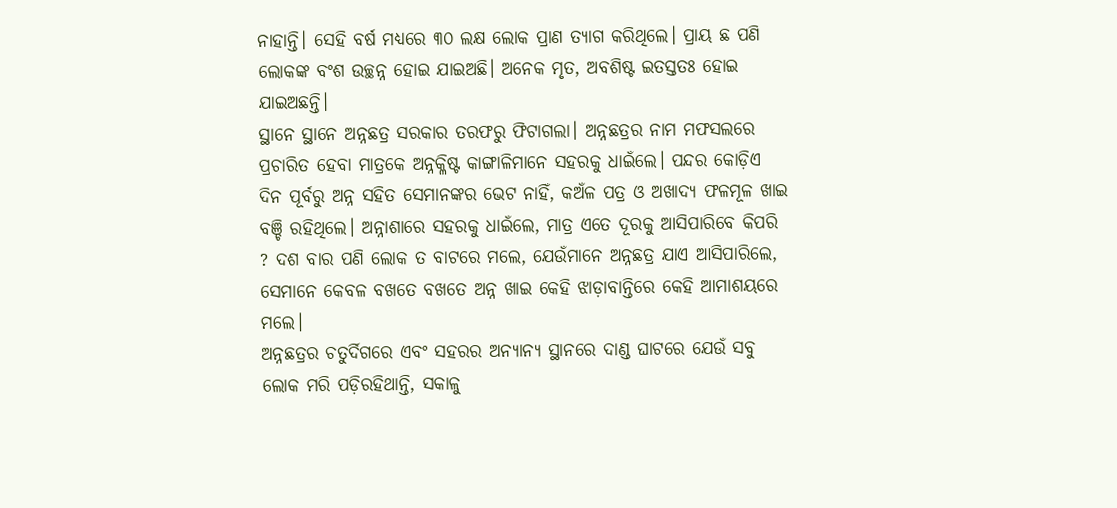ନାହାନ୍ତି। ସେହି ବର୍ଷ ମଧ୍ୟରେ ୩୦ ଲକ୍ଷ ଲୋକ ପ୍ରାଣ ତ୍ୟାଗ କରିଥିଲେ। ପ୍ରାୟ ଛ ପଣି ଲୋକଙ୍କ ବଂଶ ଉଚ୍ଛନ୍ନ ହୋଇ ଯାଇଅଛି। ଅନେକ ମୃତ, ଅବଶିଷ୍ଟ ଇତସ୍ତତଃ ହୋଇ ଯାଇଅଛନ୍ତି।
ସ୍ଥାନେ ସ୍ଥାନେ ଅନ୍ନଛତ୍ର ସରକାର ତରଫରୁ ଫିଟାଗଲା। ଅନ୍ନଛତ୍ରର ନାମ ମଫସଲରେ ପ୍ରଚାରିତ ହେବା ମାତ୍ରକେ ଅନ୍ନକ୍ଳିଷ୍ଟ କାଙ୍ଗାଳିମାନେ ସହରକୁ ଧାଇଁଲେ। ପନ୍ଦର କୋଡ଼ିଏ ଦିନ ପୂର୍ବରୁ ଅନ୍ନ ସହିତ ସେମାନଙ୍କର ଭେଟ ନାହିଁ, କଅଁଳ ପତ୍ର ଓ ଅଖାଦ୍ୟ ଫଳମୂଳ ଖାଇ ବଞ୍ଚି ରହିଥିଲେ। ଅନ୍ନାଶାରେ ସହରକୁ ଧାଇଁଲେ, ମାତ୍ର ଏତେ ଦୂରକୁ ଆସିପାରିବେ କିପରି ? ଦଶ ବାର ପଣି ଲୋକ ତ ବାଟରେ ମଲେ, ଯେଉଁମାନେ ଅନ୍ନଛତ୍ର ଯାଏ ଆସିପାରିଲେ, ସେମାନେ କେବଳ ବଖତେ ବଖତେ ଅନ୍ନ ଖାଇ କେହି ଝାଡ଼ାବାନ୍ତିରେ କେହି ଆମାଶୟରେ ମଲେ।
ଅନ୍ନଛତ୍ରର ଚତୁର୍ଦିଗରେ ଏବଂ ସହରର ଅନ୍ୟାନ୍ୟ ସ୍ଥାନରେ ଦାଣ୍ଡ ଘାଟରେ ଯେଉଁ ସବୁ ଲୋକ ମରି ପଡ଼ିରହିଥାନ୍ତି, ସକାଳୁ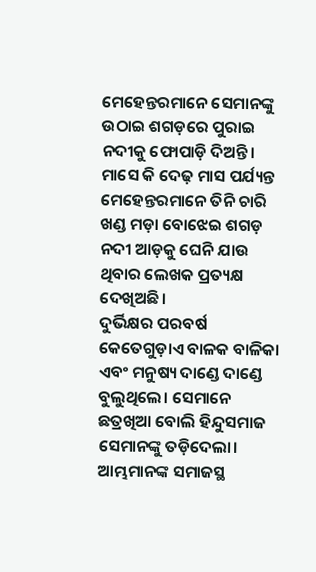ମେହେନ୍ତରମାନେ ସେମାନଙ୍କୁ ଉଠାଇ ଶଗଡ଼ରେ ପୁରାଇ ନଦୀକୁ ଫୋପାଡ଼ି ଦିଅନ୍ତି। ମାସେ କି ଦେଢ଼ ମାସ ପର୍ଯ୍ୟନ୍ତ ମେହେନ୍ତରମାନେ ତିନି ଚାରି ଖଣ୍ଡ ମଡ଼ା ବୋଝେଇ ଶଗଡ଼ ନଦୀ ଆଡ଼କୁ ଘେନି ଯାଉ ଥିବାର ଲେଖକ ପ୍ରତ୍ୟକ୍ଷ ଦେଖିଅଛି।
ଦୁର୍ଭିକ୍ଷର ପରବର୍ଷ କେତେଗୁଡ଼ାଏ ବାଳକ ବାଳିକା ଏବଂ ମନୁଷ୍ୟ ଦାଣ୍ଡେ ଦାଣ୍ଡେ ବୁଲୁଥିଲେ। ସେମାନେ ଛତ୍ରଖିଆ ବୋଲି ହିନ୍ଦୁସମାଜ ସେମାନଙ୍କୁ ତଡ଼ିଦେଲା। ଆମ୍ଭମାନଙ୍କ ସମାଜସ୍ଥ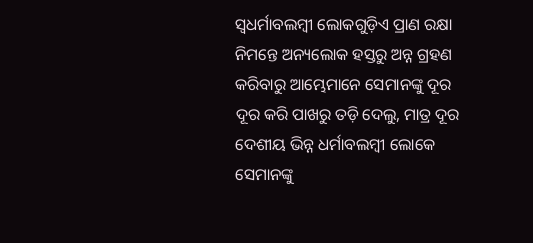ସ୍ବଧର୍ମାବଲମ୍ବୀ ଲୋକଗୁଡ଼ିଏ ପ୍ରାଣ ରକ୍ଷା ନିମନ୍ତେ ଅନ୍ୟଲୋକ ହସ୍ତରୁ ଅନ୍ନ ଗ୍ରହଣ କରିବାରୁ ଆମ୍ଭେମାନେ ସେମାନଙ୍କୁ ଦୂର ଦୂର କରି ପାଖରୁ ତଡ଼ି ଦେଲୁ, ମାତ୍ର ଦୂର ଦେଶୀୟ ଭିନ୍ନ ଧର୍ମାବଲମ୍ବୀ ଲୋକେ ସେମାନଙ୍କୁ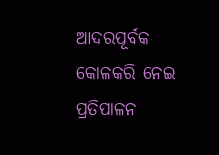ଆଦରପୂର୍ବକ କୋଳକରି ନେଇ ପ୍ରତିପାଳନ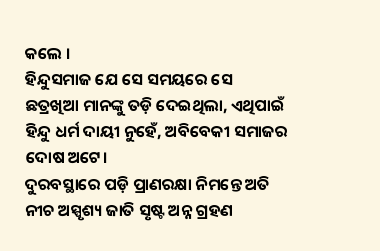କଲେ ।
ହିନ୍ଦୁସମାଜ ଯେ ସେ ସମୟରେ ସେ ଛତ୍ରଖିଆ ମାନଙ୍କୁ ତଡ଼ି ଦେଇଥିଲା, ଏଥିପାଇଁ ହିନ୍ଦୁ ଧର୍ମ ଦାୟୀ ନୁହେଁ, ଅବିବେକୀ ସମାଜର ଦୋଷ ଅଟେ।
ଦୁରବସ୍ଥାରେ ପଡ଼ି ପ୍ରାଣରକ୍ଷା ନିମନ୍ତେ ଅତି ନୀଚ ଅସ୍ପୃଶ୍ୟ ଜାତି ସୃଷ୍ଟ ଅନ୍ନ ଗ୍ରହଣ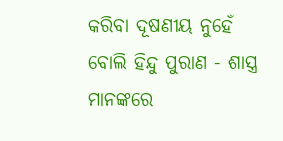କରିବା ଦୂଷଣୀୟ ନୁହେଁ ବୋଲି ହିନ୍ଦୁ ପୁରାଣ - ଶାସ୍ତ୍ର ମାନଙ୍କରେ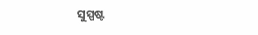ସୁସ୍ପଷ୍ଟ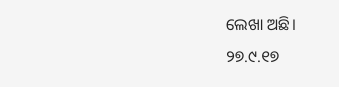ଲେଖା ଅଛି।
୨୭.୯.୧୭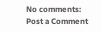No comments:
Post a Comment